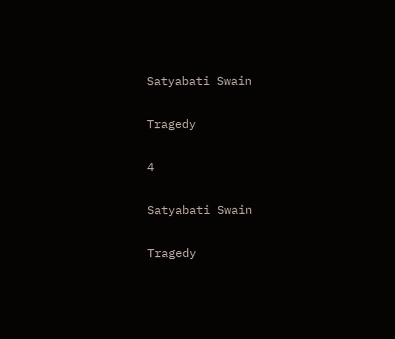Satyabati Swain

Tragedy

4

Satyabati Swain

Tragedy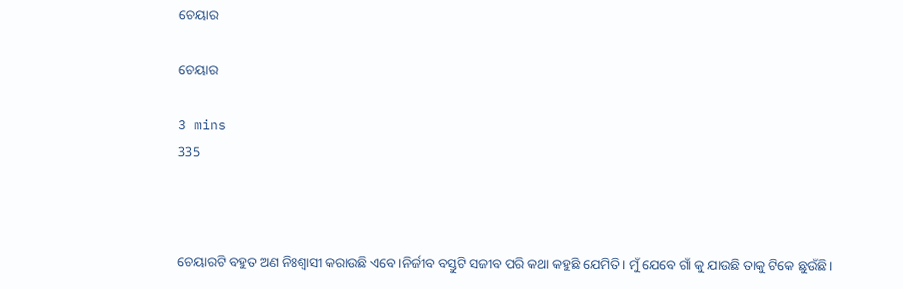ଚେୟାର

ଚେୟାର

3 mins
335



ଚେୟାରଟି ବହୁତ ଅଣ ନିଃଶ୍ବାସୀ କରାଉଛି ଏବେ।ନିର୍ଜୀବ ବସ୍ତୁଟି ସଜୀବ ପରି କଥା କହୁଛି ଯେମିତି। ମୁଁ ଯେବେ ଗାଁ କୁ ଯାଉଛି ତାକୁ ଟିକେ ଛୁଉଁଛି।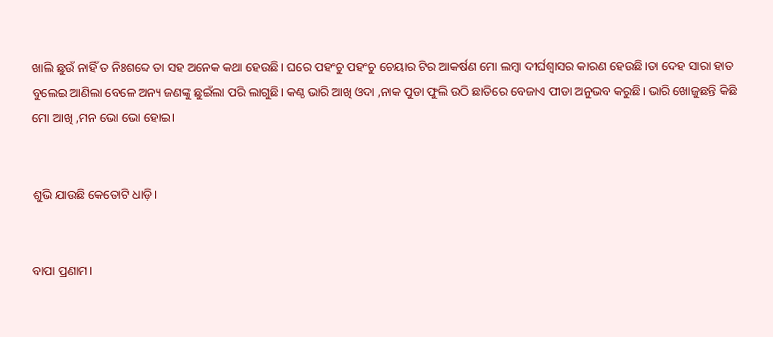ଖାଲି ଛୁଉଁ ନାହିଁ ତ ନିଃଶବ୍ଦେ ତା ସହ ଅନେକ କଥା ହେଉଛି। ଘରେ ପହଂଚୁ ପହଂଚୁ ଚେୟାର ଟିର ଆକର୍ଷଣ ମୋ ଲମ୍ବା ଦୀର୍ଘଶ୍ବାସର କାରଣ ହେଉଛି।ତା ଦେହ ସାରା ହାତ ବୁଲେଇ ଆଣିଲା ବେଳେ ଅନ୍ୟ ଜଣଙ୍କୁ ଛୁଇଁଲା ପରି ଲାଗୁଛି। କଣ୍ଠ ଭାରି ଆଖି ଓଦା ,ନାକ ପୁଡା ଫୁଲି ଉଠି ଛାତିରେ ବେଜାଏ ପୀଡା ଅନୁଭବ କରୁଛି। ଭାରି ଖୋଜୁଛନ୍ତି କିଛି ମୋ ଆଖି ,ମନ ଭୋ ଭୋ ହୋଇ।


ଶୁଭି ଯାଉଛି କେତୋଟି ଧାଡ଼ି।


ବାପା ପ୍ରଣାମ।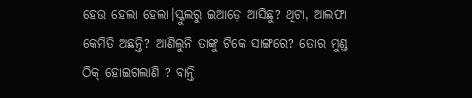ହେଉ ହେଲା ହେଲା।ସ୍କୁଲରୁ ଇଆଡ଼େ ଆସିଛୁ? ଥିଟା, ଆଲଫା କେମିତି ଅଛନ୍ତି? ଆଣିଲୁନି ତାଙ୍କୁ ଟିକେ ସାଙ୍ଗରେ? ତୋର ମୁଣ୍ଡ ଠିକ୍ ହୋଇଗଲାଣି ? ବାନ୍ତି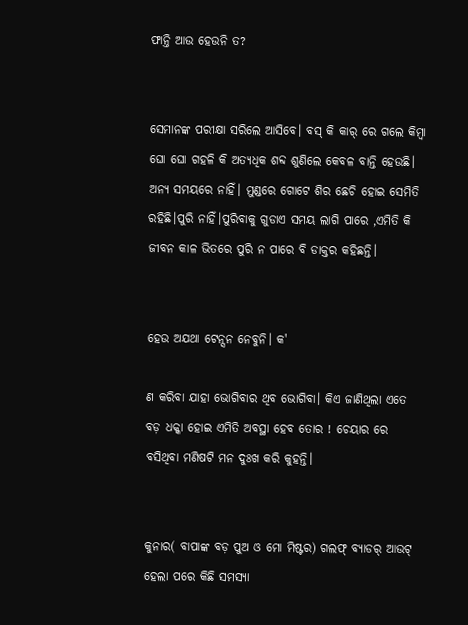ଫାନ୍ତି ଆଉ ହେଉନି ତ?


ସେମାନଙ୍କ ପରୀକ୍ଷା ସରିଲେ ଆସିବେ। ବସ୍ କି କାର୍ ରେ ଗଲେ କିମ୍ବା ଘୋ ଘୋ ଗହଳି କି ଅତ୍ୟଧିକ ଶବ୍ଦ ଶୁଣିଲେ କେବଳ ବାନ୍ତି ହେଉଛି। ଅନ୍ୟ ସମୟରେ ନାହିଁ। ମୁଣ୍ଡରେ ଗୋଟେ ଶିର ଛେଚି ହୋଇ ସେମିତି ରହିଛି।ପୁରି ନାହିଁ।ପୁରିବାକୁ ଗୁଡାଏ ସମୟ ଲାଗି ପାରେ ,ଏମିତି କି ଜୀବନ କାଳ ଭିତରେ ପୁରି ନ ପାରେ ବି ଡାକ୍ତର କହିଛନ୍ତି।


ହେଉ ଅଯଥା ଟେନ୍ସନ ନେବୁନି। କ'

ଣ କରିବା ଯାହା ଭୋଗିବାର ଥିବ ଭୋଗିବା। କିଏ ଜାଣିଥିଲା ଏତେ ବଡ଼ ଧକ୍କା ହୋଇ ଏମିତି ଅବସ୍ଥା ହେବ ତୋର ! ଚେୟାର ରେ ବସିଥିବା ମଣିଷଟି ମନ ଦୁଃଖ କରି କୁହନ୍ତି।


କୁନାର( ବାପାଙ୍କ ବଡ଼ ପୁଅ ଓ ମୋ ମିଷ୍ଟର) ଗଲଫ୍ ବ୍ୟାଡର୍ ଆଉଟ୍ ହେଲା ପରେ କିଛି ସମସ୍ୟା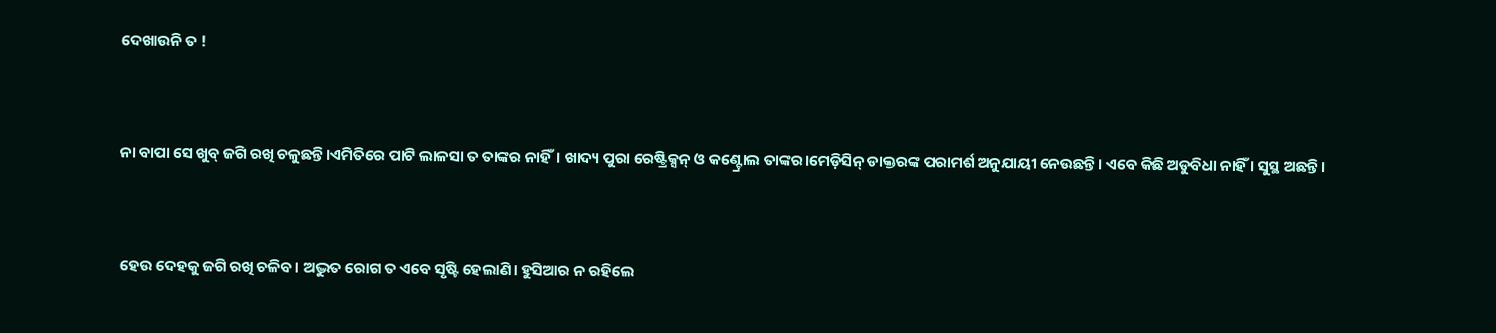ଦେଖାଉନି ତ !


ନା ବାପା ସେ ଖୁବ୍ ଜଗି ରଖି ଚଳୁଛନ୍ତି।ଏମିତିରେ ପାଟି ଲାଳସା ତ ତାଙ୍କର ନାହିଁ। ଖାଦ୍ୟ ପୁରା ରେଷ୍ଟ୍ରିକ୍ସନ୍ ଓ କଣ୍ଟ୍ରୋଲ ତାଙ୍କର।ମେଡ଼ିସିନ୍ ଡାକ୍ତରଙ୍କ ପରାମର୍ଶ ଅନୁଯାୟୀ ନେଉଛନ୍ତି। ଏବେ କିଛି ଅଡୁବିଧା ନାହିଁ । ସୁସ୍ଥ ଅଛନ୍ତି।


ହେଉ ଦେହକୁ ଜଗି ରଖି ଚଳିବ। ଅଦ୍ଭୁତ ରୋଗ ତ ଏବେ ସୃଷ୍ଟି ହେଲାଣି। ହୁସିଆର ନ ରହିଲେ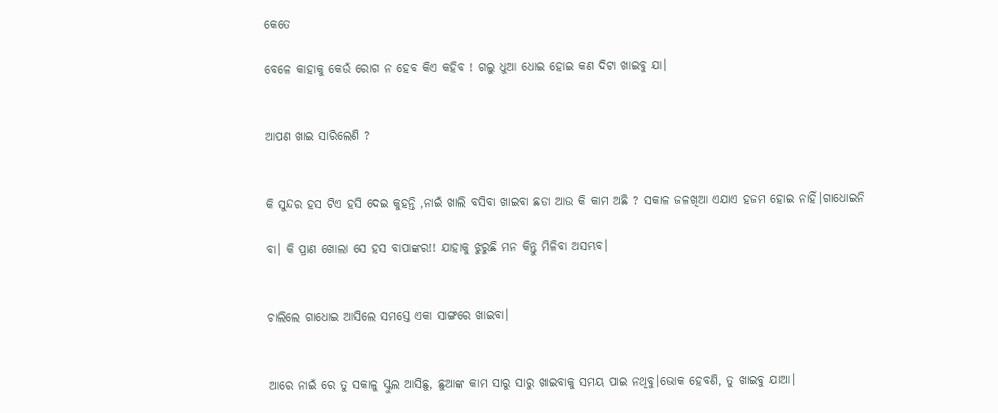କେତେ

ବେଳେ କାହାକୁ କେଉଁ ରୋଗ ନ ହେବ କିଏ କହିବ ! ଗଲୁ ଧୁଆ ଧୋଇ ହୋଇ କଣ ଦିଟା ଖାଇବୁ ଯା।


ଆପଣ ଖାଇ ସାରିଲେଣି ?


କି ସୁନ୍ଦର ହସ ଟିଏ ହସି ଦେଇ କୁହନ୍ତି ,ନାଇଁ ଖାଲି ବସିବା ଖାଇବା ଛଡା ଆଉ କି କାମ ଅଛି ? ସକାଳ ଜଳଖିଆ ଏଯାଏ ହଜମ ହୋଇ ନାହିଁ।ଗାଧୋଇନି

ବା। କି ପ୍ରାଣ ଖୋଲା ସେ ହସ ବାପାଙ୍କର!! ଯାହାକୁ ଝୁରୁଛି ମନ କିନ୍ତୁ ମିଳିବା ଅସମ୍ଭବ।


ଚାଲିଲେ ଗାଧୋଇ ଆସିଲେ ସମସ୍ତେ ଏକା ସାଙ୍ଗରେ ଖାଇବା।


ଆରେ ନାଇଁ ରେ ତୁ ସକାଳୁ ସ୍କୁଲ ଆସିଛୁ, ଛୁଆଙ୍କ କାମ ସାରୁ ସାରୁ ଖାଇବାକୁ ସମୟ ପାଇ ନଥିବୁ।ଭୋକ ହେବଣି, ତୁ ଖାଇବୁ ଯାଆ।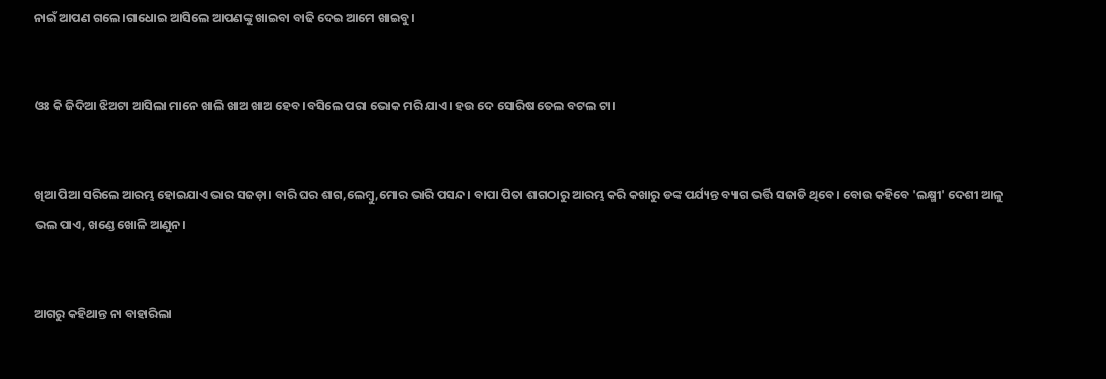ନାଇଁ ଆପଣ ଗଲେ।ଗାଧୋଇ ଆସିଲେ ଆପଣଙ୍କୁ ଖାଇବା ବାଢି ଦେଇ ଆମେ ଖାଇବୁ।


ଓଃ କି ଜିଦିଆ ଝିଅଟା ଆସିଲା ମାନେ ଖାଲି ଖାଅ ଖାଅ ହେବ।ବସିଲେ ପରା ଭୋକ ମରି ଯାଏ। ହଉ ଦେ ସୋରିଷ ତେଲ ବଟଲ ଟା।


ଖିଆ ପିଆ ସରିଲେ ଆରମ୍ଭ ହୋଇଯାଏ ଭାର ସଜଡ଼ା। ବାରି ଘର ଶାଗ,ଲେମ୍ବୁ,ମୋର ଭାରି ପସନ୍ଦ। ବାପା ପିତା ଶାଗଠାରୁ ଆରମ୍ଭ କରି କଖାରୁ ଡଙ୍କ ପର୍ଯ୍ୟନ୍ତ ବ୍ୟାଗ ଭର୍ତ୍ତି ସଜାଡି ଥିବେ। ବୋଉ କହିବେ 'ଲକ୍ଷ୍ମୀ' ଦେଶୀ ଆଳୁ ଭଲ ପାଏ, ଖଣ୍ଡେ ଖୋଳି ଆଣୁନ।


ଆଗରୁ କହିଥାନ୍ତ ନା ବାହାରିଲା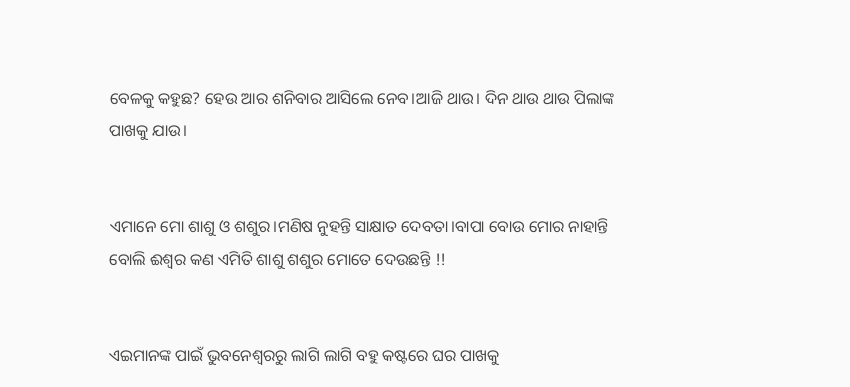ବେଳକୁ କହୁଛ? ହେଉ ଆର ଶନିବାର ଆସିଲେ ନେବ।ଆଜି ଥାଉ। ଦିନ ଥାଉ ଥାଉ ପିଲାଙ୍କ ପାଖକୁ ଯାଉ।


ଏମାନେ ମୋ ଶାଶୁ ଓ ଶଶୁର।ମଣିଷ ନୁହନ୍ତି ସାକ୍ଷାତ ଦେବତା।ବାପା ବୋଉ ମୋର ନାହାନ୍ତି ବୋଲି ଈଶ୍ୱର କଣ ଏମିତି ଶାଶୁ ଶଶୁର ମୋତେ ଦେଉଛନ୍ତି !!


ଏଇମାନଙ୍କ ପାଇଁ ଭୁବନେଶ୍ବରରୁ ଲାଗି ଲାଗି ବହୁ କଷ୍ଟରେ ଘର ପାଖକୁ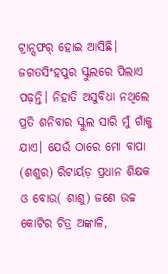ଟ୍ରାନ୍ସଫର୍ ହୋଇ ଆସିଛି। ଜଗତସିଂହପୁର ସ୍କୁଲରେ ପିଲାଏ ପଢ଼ନ୍ତି। ନିହାତି ଅସୁବିଧା ନଥିଲେ ପ୍ରତି ଶନିବାର ସ୍କୁଲ ସାରି ମୁଁ ଗାଁକୁ ଯାଏ। ଯେଉଁ ଠାରେ ମୋ ବାପା (ଶଶୁର) ରିଟାର୍ୟଡ଼ ପ୍ରଧାନ ଶିକ୍ଷକ ଓ ବୋଉ( ଶାଶୁ) ଜଣେ ଉଚ୍ଚ କୋଟିର ଚିତ୍ର ଅଙ୍କାଳି,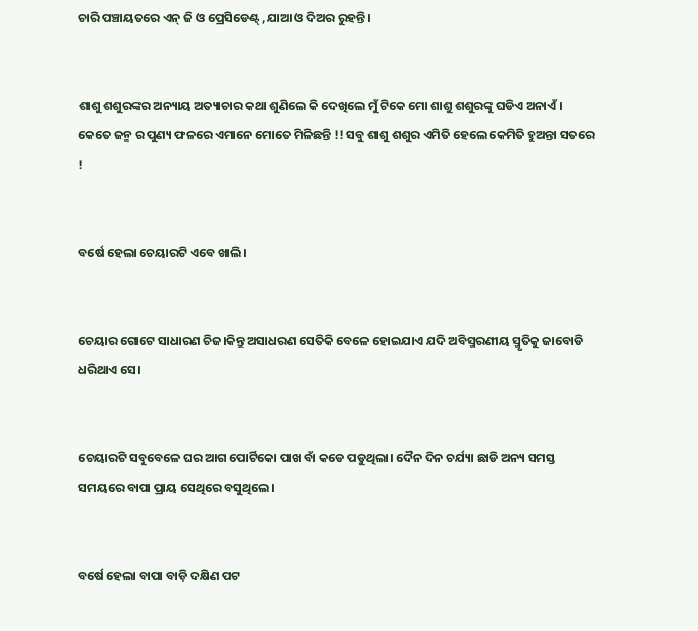ଚାରି ପଞ୍ଚାୟତରେ ଏନ୍ ଜି ଓ ପ୍ରେସିଡେଣ୍ଟ୍ ,ଯାଆ ଓ ଦିଅର ରୁହନ୍ତି।


ଶାଶୁ ଶଶୁରଙ୍କର ଅନ୍ୟାୟ ଅତ୍ୟାଚାର କଥା ଶୁଣିଲେ କି ଦେଖିଲେ ମୁଁ ଟିକେ ମୋ ଶାଶୁ ଶଶୁରଙ୍କୁ ଘଡିଏ ଅନାଏଁ। କେତେ ଜନ୍ମ ର ପୁଣ୍ୟ ଫଳରେ ଏମାନେ ମୋତେ ମିଳିଛନ୍ତି !! ସବୁ ଶାଶୁ ଶଶୁର ଏମିତି ହେଲେ କେମିତି ହୁଅନ୍ତା ସତରେ !


ବର୍ଷେ ହେଲା ଚେୟାରଟି ଏବେ ଖାଲି।


ଚେୟାର ଗୋଟେ ସାଧାରଣ ଚିଜ।କିନ୍ତୁ ଅସାଧରଣ ସେତିକି ବେଳେ ହୋଇଯାଏ ଯଦି ଅବିସ୍ମରଣୀୟ ସ୍ମୃତିକୁ ଜାବୋଡି ଧରିଥାଏ ସେ।


ଚେୟାରଟି ସବୁବେଳେ ଘର ଆଗ ପୋର୍ଟିକୋ ପାଖ ବାଁ କଡେ ପଡୁଥିଲା। ଦୈନ ଦିନ ଚର୍ଯ୍ୟା ଛାଡି ଅନ୍ୟ ସମସ୍ତ ସମୟରେ ବାପା ପ୍ରାୟ ସେଥିରେ ବସୁଥିଲେ।


ବର୍ଷେ ହେଲା ବାପା ବାଡ଼ି ଦକ୍ଷିଣ ପଟ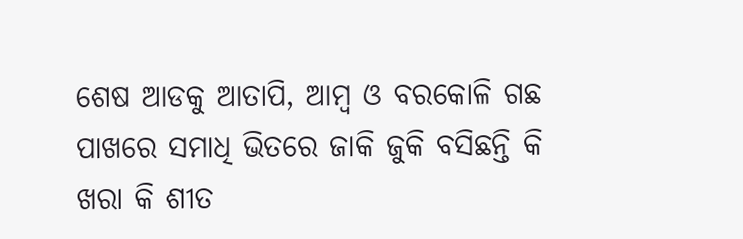ଶେଷ ଆଡକୁ ଆତାପି, ଆମ୍ବ ଓ ବରକୋଳି ଗଛ ପାଖରେ ସମାଧି ଭିତରେ ଜାକି ଜୁକି ବସିଛନ୍ତି କି ଖରା କି ଶୀତ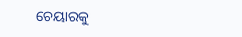ଚେୟାରକୁ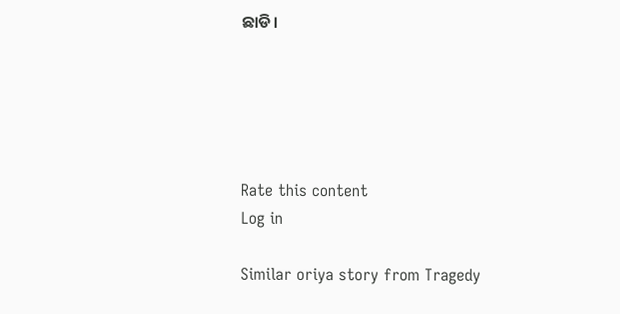ଛାଡି।





Rate this content
Log in

Similar oriya story from Tragedy